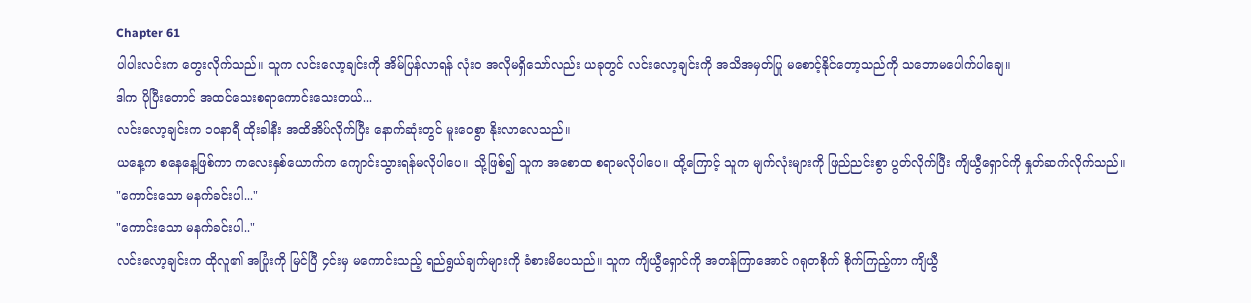Chapter 61
ပါပါးလင်းက တွေးလိုက်သည်။ သူက လင်းလော့ချင်းကို အိမ်ပြန်လာရန် လုံးဝ အလိုမရှိသော်လည်း ယခုတွင် လင်းလော့ချင်းကို အသိအမှတ်ပြု မစောင့်နိုင်တော့သည်ကို သဘောမပေါက်ပါချေ။
ဒါက ပိုပြီးတောင် အထင်သေးစရာကောင်းသေးတယ်...
လင်းလော့ချင်းက ၁၀နာရီ ထိုးခါနီး အထိအိပ်လိုက်ပြီး နောက်ဆုံးတွင် မူးဝေစွာ နိုးလာလေသည်။
ယနေ့က စနေနေ့ဖြစ်ကာ ကလေးနှစ်ယောက်က ကျောင်းသွားရန်မလိုပါပေ။ သို့ဖြစ်၍ သူက အစောထ စရာမလိုပါပေ။ ထို့ကြောင့် သူက မျက်လုံးများကို ဖြည်ညင်းစွာ ပွတ်လိုက်ပြီး ကျိယွီရှောင်ကို နှုတ်ဆက်လိုက်သည်။
"ကောင်းသော မနက်ခင်းပါ..."
"ကောင်းသော မနက်ခင်းပါ.."
လင်းလော့ချင်းက ထိုလူ၏ အပြုံးကို မြင်ပြီ ၄င်းမှ မကောင်းသည့် ရည်ရွယ်ချက်များကို ခံစားမိပေသည်။ သူက ကျိယွီရှောင်ကို အတန်ကြာအောင် ဂရုတစိုက် စိုက်ကြည့်ကာ ကျိယွီ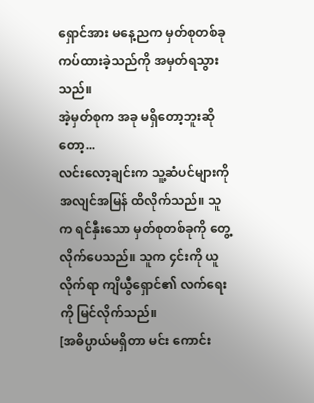ရှောင်အား မနေ့ညက မှတ်စုတစ်ခု ကပ်ထားခဲ့သည်ကို အမှတ်ရသွားသည်။
အဲ့မှတ်စုက အခု မရှိတော့ဘူးဆိုတော့...
လင်းလော့ချင်းက သူ့ဆံပင်များကို အလျင်အမြန် ထိလိုက်သည်။ သူက ရင်နှီးသော မှတ်စုတစ်ခုကို တွေ့လိုက်ပေသည်။ သူက ၄င်းကို ယူလိုက်ရာ ကျိယွီရှောင်၏ လက်ရေးကို မြင်လိုက်သည်။
[အဓိပ္ပာယ်မရှိတာ မင်း ကောင်း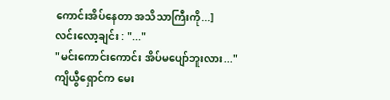ကောင်းအိပ်နေတာ အသိသာကြီးကို...]
လင်းလော့ချင်း : "..."
"မင်းကောင်းကောင်း အိပ်မပျော်ဘူးလား..."
ကျိယွီရှောင်က မေး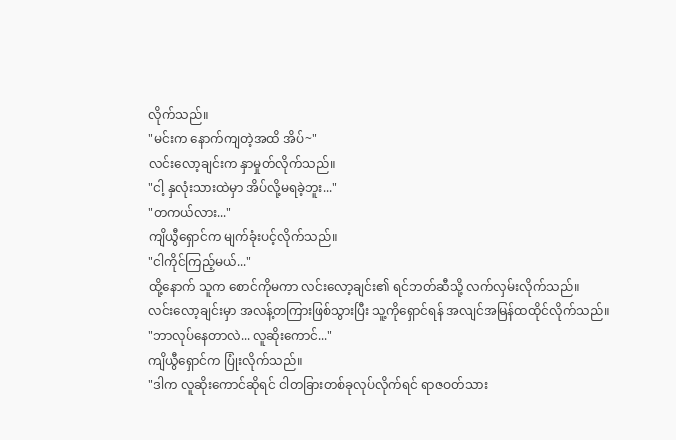လိုက်သည်။
"မင်းက နောက်ကျတဲ့အထိ အိပ်~"
လင်းလော့ချင်းက နှာမှုတ်လိုက်သည်။
"ငါ့ နှလုံးသားထဲမှာ အိပ်လို့မရခဲ့ဘူး..."
"တကယ်လား..."
ကျိယွီရှောင်က မျက်ခုံးပင့်လိုက်သည်။
"ငါကိုင်ကြည့်မယ်..."
ထို့နောက် သူက စောင်ကိုမကာ လင်းလော့ချင်း၏ ရင်ဘတ်ဆီသို့ လက်လှမ်းလိုက်သည်။
လင်းလော့ချင်းမှာ အလန့်တကြားဖြစ်သွားပြီး သူ့ကိုရှောင်ရန် အလျင်အမြန်ထထိုင်လိုက်သည်။
"ဘာလုပ်နေတာလဲ... လူဆိုးကောင်..."
ကျိယွီရှောင်က ပြုံးလိုက်သည်။
"ဒါက လူဆိုးကောင်ဆိုရင် ငါတခြားတစ်ခုလုပ်လိုက်ရင် ရာဇဝတ်သား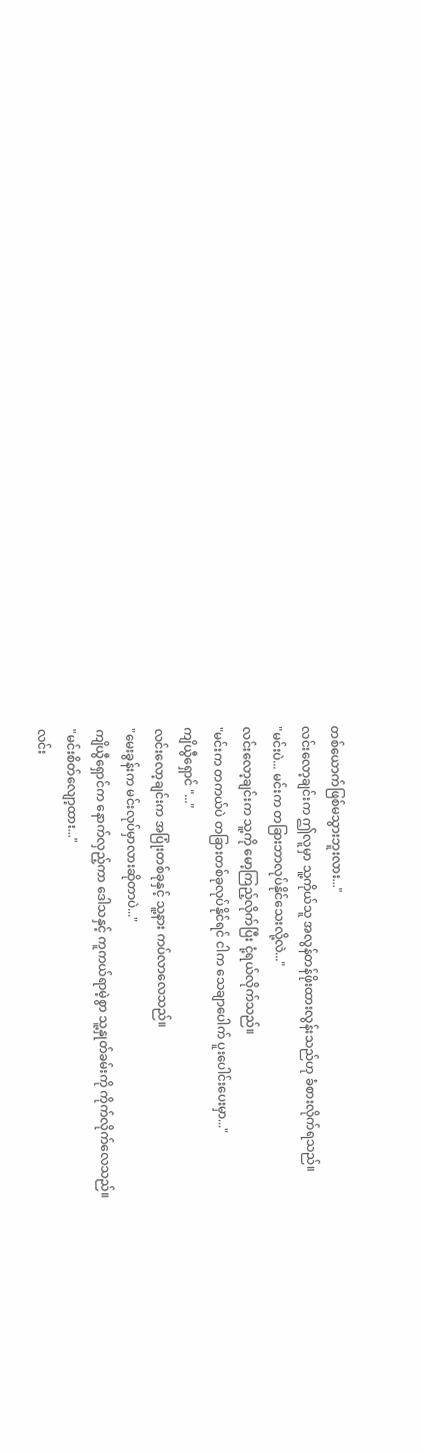တစ်ယောက်ဖြစ်မသွားဘူးလား..."
လင်းလော့ချင်းက ဤလူမှာ သူ့ကိုယ်သူ အလွန်တန်ဖိုးထားလွန်းသည်ဟု ခံစားလိုက်ရသည်။
"မင်းပဲ... မင်းက တခြားဘာလုပ်နိုင်သေးလို့လဲ..."
လင်းလော့ချင်းက သူ့ကို မော့ကြည့်လိုက်ပြီး ငုံ့ရယ်လိုက်သည်။
"မင်းက တကယ်ပဲ တခြားတစ်ခုလုပ်နိုင်ရင် ငါက သေချာပေါက် ပူးပေါင်းပေးမှာ..."
ကျိယွီရှောင် "..."
လင်းလော့ချင်းက အပြုံးတစ်ခုနှင့် သူ့နား ကပ်လာလေသည်။
"မေးခွန်းက မင်းလုပ်မှာလားဆိုတာပဲ..."
ကျိယွီရှောင်က နောက်လှည့်ကာ ဒေါသနှင့် ကူကယ်ရာမဲ့စွာ သူ့နှုတ်ခမ်းကို ကိုက်လိုက်လေသည်။
"မင်းစိတ်လျော့ထား..."
လင်း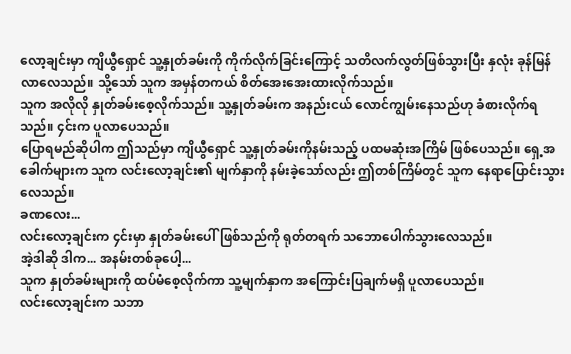လော့ချင်းမှာ ကျိယွီရှောင် သူ့နှုတ်ခမ်းကို ကိုက်လိုက်ခြင်းကြောင့် သတိလက်လွတ်ဖြစ်သွားပြီး နှလုံး ခုန်မြန်လာလေသည်။ သို့သော် သူက အမှန်တကယ် စိတ်အေးအေးထားလိုက်သည်။
သူက အလိုလို နှုတ်ခမ်းစေ့လိုက်သည်။ သူ့နှုတ်ခမ်းက အနည်းငယ် လောင်ကျွမ်းနေသည်ဟု ခံစားလိုက်ရသည်။ ၄င်းက ပူလာပေသည်။
ပြောရမည်ဆိုပါက ဤသည်မှာ ကျိယွီရှောင် သူ့နှုတ်ခမ်းကိုနမ်းသည့် ပထမဆုံးအကြိမ် ဖြစ်ပေသည်။ ရှေ့အခေါက်များက သူက လင်းလော့ချင်း၏ မျက်နှာကို နမ်းခဲ့သော်လည်း ဤတစ်ကြိမ်တွင် သူက နေရာပြောင်းသွားလေသည်။
ခဏလေး...
လင်းလော့ချင်းက ၄င်းမှာ နှုတ်ခမ်းပေါ်ဖြစ်သည်ကို ရုတ်တရက် သဘောပေါက်သွားလေသည်။
အဲ့ဒါဆို ဒါက... အနမ်းတစ်ခုပေါ့...
သူက နှုတ်ခမ်းများကို ထပ်မံစေ့လိုက်ကာ သူ့မျက်နှာက အကြောင်းပြချက်မရှိ ပူလာပေသည်။
လင်းလော့ချင်းက သဘာ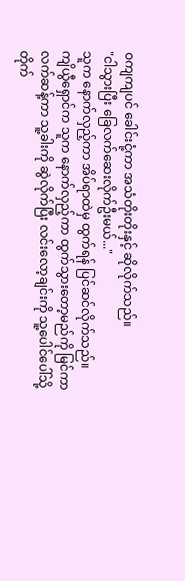ဝကျကျပင် ခေါင်းငုံ့ကာ အသံတိုးတိုးနှင့် ဆိုလိုက်သည်။
"ငါသွားပြီး ခြေလက်ဆေးလိုက်ဦးမယ်..."
သူက နောက်လှည့်ကာ အိပ်ရာထဲမှ ထွက်ရန် ပြင်ဆင်လိုက်သည်။
ကျိယွီရှောင်က သူက နောက်လှည့်ကာ ထွက်သွားတော့မည်ကို မြင်ကာ လက်ဆန့်ကာ သူ့ခါးကို ဆွဲလိုက်ပြီး လင်းလော့ချင်းကို သူ့ပေါင်ပေါ်သို့ တိုက်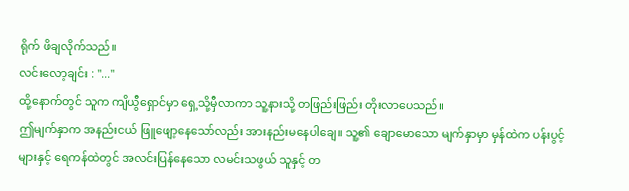ရိုက် ဖိချလိုက်သည်။
လင်းလော့ချင်း : "..."
ထို့နောက်တွင် သူက ကျိယွီရှောင်မှာ ရှေ့သို့မှီလာကာ သူ့နားသို့ တဖြည်းဖြည်း တိုးလာပေသည်။
ဤမျက်နှာက အနည်းငယ် ဖြူဖျော့နေသော်လည်း အားနည်းမနေပါချေ။ သူ့၏ ချောမောသော မျက်နှာမှာ မှန်ထဲက ပန်းပွင့်များနှင့် ရေကန်ထဲတွင် အလင်းပြန်နေသော လမင်းသဖွယ် သူနှင့် တ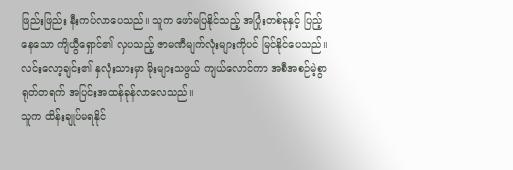ဖြည်းဖြည်း နီးကပ်လာပေသည်။ သူက ဖော်မပြနိုင်သည့် အပြုံးတစ်ခုနှင့် ပြည့်နေသော ကျိယွီရှောင်၏ လှပသည့် ဇာမဏီမျက်လုံးများကိုပင် မြင်နိုင်ပေသည်။
လင်းလော့ချင်း၏ နှလုံးသားမှာ မိုးများသဖွယ် ကျယ်လောင်ကာ အစီအစဉ်မဲ့စွာ ရုတ်တရက် အပြင်းအထန်ခုန်လာလေသည်။
သူက ထိန်းချုပ်မရနိုင်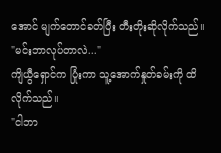အောင် မျက်တောင်ခတ်ပြီး တီးတိုးဆိုလိုက်သည်။
"မင်းဘာလုပ်တာလဲ..."
ကျိယွီရှောင်က ပြုံးကာ သူ့အောက်နှုတ်ခမ်းကို ထိလိုက်သည်။
"ငါဘာ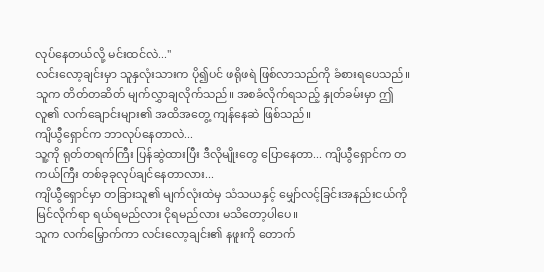လုပ်နေတယ်လို့ မင်းထင်လဲ..."
လင်းလော့ချင်းမှာ သူနှလုံးသားက ပို၍ပင် ဖရိုဖရဲ ဖြစ်လာသည်ကို ခံစားရပေသည်။
သူက တိတ်တဆိတ် မျက်လွှာချလိုက်သည်။ အစခံလိုက်ရသည့် နှုတ်ခမ်းမှာ ဤလူ၏ လက်ချောင်းများ၏ အထိအတွေ့ ကျန်နေဆဲ ဖြစ်သည်။
ကျိယွီရှောင်က ဘာလုပ်နေတာလဲ...
သူ့ကို ရုတ်တရက်ကြီး ပြန်ဆွဲထားပြီး ဒီလိုမျိုးတွေ ပြောနေတာ... ကျိယွီရှောင်က တကယ်ကြီး တစ်ခုခုလုပ်ချင်နေတာလား...
ကျိယွီရှောင်မှာ တခြားသူ၏ မျက်လုံးထဲမှ သံသယနှင့် မျှော်လင့်ခြင်းအနည်းငယ်ကို မြင်လိုက်ရာ ရယ်ရမည်လား ငိုရမည်လား မသိတော့ပါပေ။
သူက လက်မြှောက်ကာ လင်းလော့ချင်း၏ နဖူးကို တောက်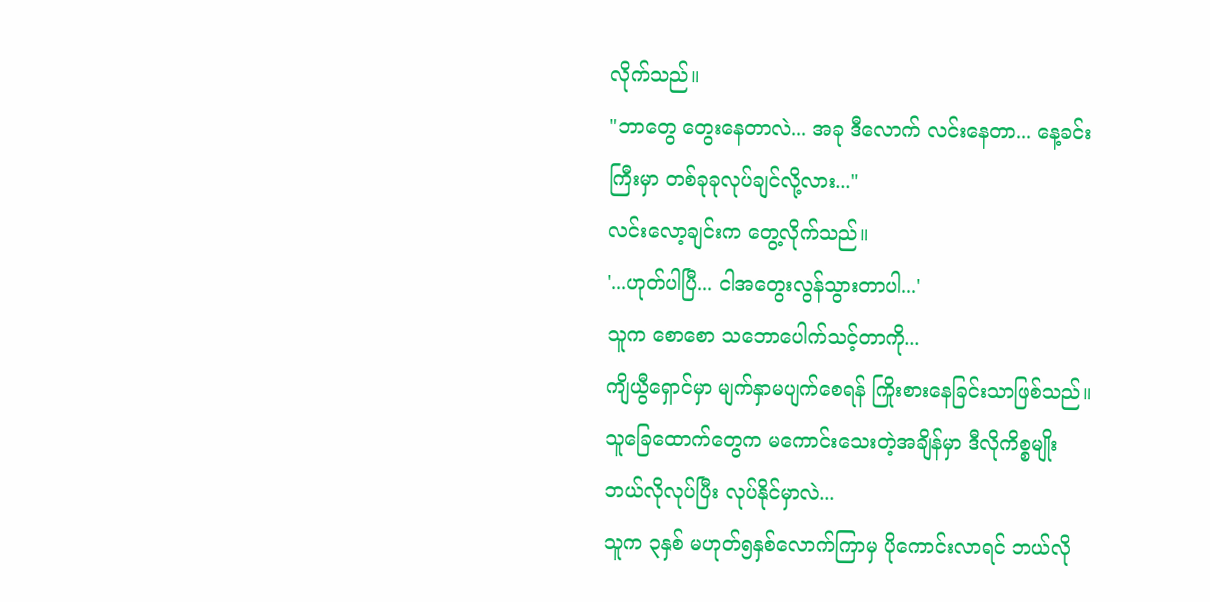လိုက်သည်။
"ဘာတွေ တွေးနေတာလဲ... အခု ဒီလောက် လင်းနေတာ... နေ့ခင်းကြီးမှာ တစ်ခုခုလုပ်ချင်လို့လား..."
လင်းလော့ချင်းက တွေ့လိုက်သည်။
'...ဟုတ်ပါပြီ... ငါအတွေးလွန်သွားတာပါ...'
သူက စောစော သဘောပေါက်သင့်တာကို...
ကျိယွီရှောင်မှာ မျက်နှာမပျက်စေရန် ကြိုးစားနေခြင်းသာဖြစ်သည်။
သူခြေထောက်တွေက မကောင်းသေးတဲ့အချိန်မှာ ဒီလိုကိစ္စမျိုး ဘယ်လိုလုပ်ပြီး လုပ်နိုင်မှာလဲ...
သူက ၃နှစ် မဟုတ်၅နှစ်လောက်ကြာမှ ပိုကောင်းလာရင် ဘယ်လို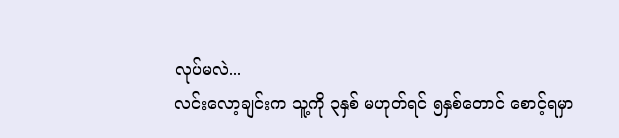လုပ်မလဲ...
လင်းလော့ချင်းက သူ့ကို ၃နှစ် မဟုတ်ရင် ၅နှစ်တောင် စောင့်ရမှာ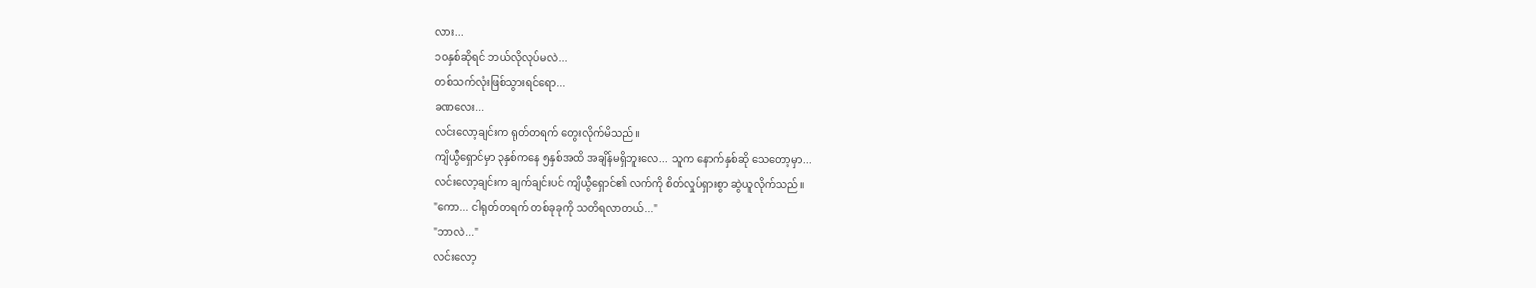လား...
၁၀နှစ်ဆိုရင် ဘယ်လိုလုပ်မလဲ...
တစ်သက်လုံးဖြစ်သွားရင်ရော...
ခဏလေး...
လင်းလော့ချင်းက ရုတ်တရက် တွေးလိုက်မိသည်။
ကျိယွီရှောင်မှာ ၃နှစ်ကနေ ၅နှစ်အထိ အချိန်မရှိဘူးလေ... သူက နောက်နှစ်ဆို သေတော့မှာ...
လင်းလော့ချင်းက ချက်ချင်းပင် ကျိယွီရှောင်၏ လက်ကို စိတ်လှုပ်ရှားစွာ ဆွဲယူလိုက်သည်။
"ကော... ငါရုတ်တရက် တစ်ခုခုကို သတိရလာတယ်..."
"ဘာလဲ..."
လင်းလော့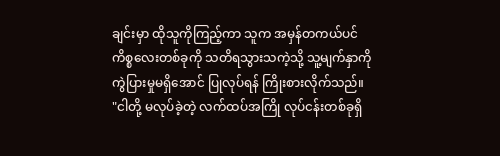ချင်းမှာ ထိုသူကိုကြည့်ကာ သူက အမှန်တကယ်ပင် ကိစ္စလေးတစ်ခုကို သတိရသွားသကဲ့သို့ သူ့မျက်နှာကို ကွဲပြားမှုမရှိအောင် ပြုလုပ်ရန် ကြိုးစားလိုက်သည်။
"ငါတို့ မလုပ်ခဲ့တဲ့ လက်ထပ်အကြို လုပ်ငန်းတစ်ခုရှိ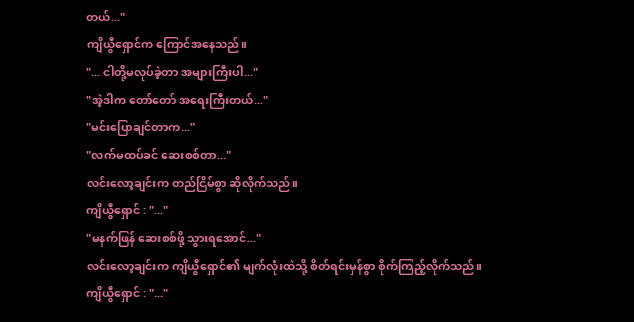တယ်..."
ကျိယွီရှောင်က ကြောင်အနေသည်။
"... ငါတို့မလုပ်ခဲ့တာ အများကြီးပါ..."
"အဲ့ဒါက တော်တော် အရေးကြီးတယ်..."
"မင်းပြောချင်တာက..."
"လက်မထပ်ခင် ဆေးစစ်တာ..."
လင်းလော့ချင်းက တည်ငြိမ်စွာ ဆိုလိုက်သည်။
ကျိယွီရှောင် : "..."
"မနက်ဖြန် ဆေးစစ်ဖို့ သွားရအောင်..."
လင်းလော့ချင်းက ကျိယွီရှောင်၏ မျက်လုံးထဲသို့ စိတ်ရင်းမှန်စွာ စိုက်ကြည့်လိုက်သည်။
ကျိယွီရှောင် : "..."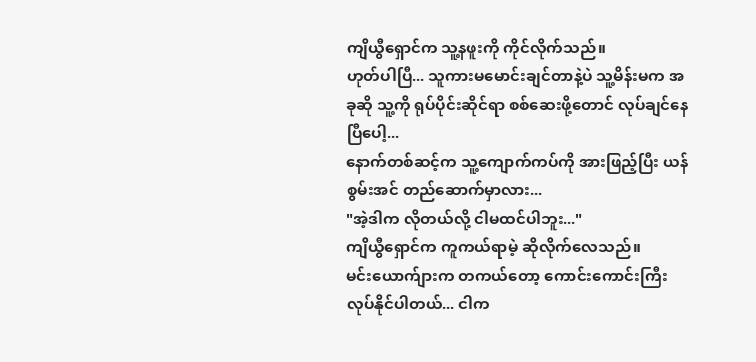ကျိယွီရှောင်က သူ့နဖူးကို ကိုင်လိုက်သည်။
ဟုတ်ပါပြီ... သူကားမမောင်းချင်တာနဲ့ပဲ သူ့မိန်းမက အခုဆို သူ့ကို ရုပ်ပိုင်းဆိုင်ရာ စစ်ဆေးဖို့တောင် လုပ်ချင်နေပြီပေါ့...
နောက်တစ်ဆင့်က သူ့ကျောက်ကပ်ကို အားဖြည့်ပြီး ယန်စွမ်းအင် တည်ဆောက်မှာလား...
"အဲ့ဒါက လိုတယ်လို့ ငါမထင်ပါဘူး..."
ကျိယွီရှောင်က ကူကယ်ရာမဲ့ ဆိုလိုက်လေသည်။
မင်းယောက်ျားက တကယ်တော့ ကောင်းကောင်းကြီးလုပ်နိုင်ပါတယ်... ငါက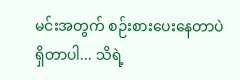မင်းအတွက် စဉ်းစားပေးနေတာပဲ ရှိတာပါ... သိရဲ့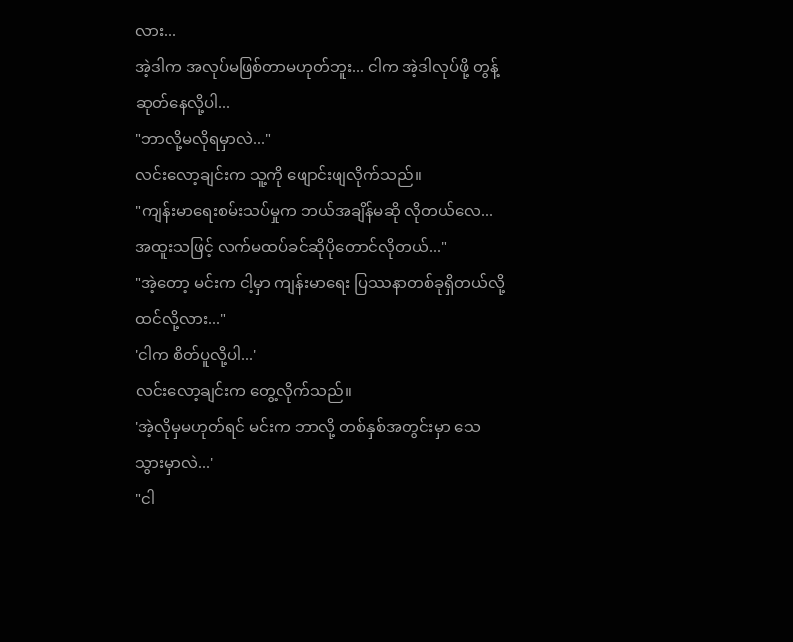လား...
အဲ့ဒါက အလုပ်မဖြစ်တာမဟုတ်ဘူး... ငါက အဲ့ဒါလုပ်ဖို့ တွန့်ဆုတ်နေလို့ပါ...
"ဘာလို့မလိုရမှာလဲ..."
လင်းလော့ချင်းက သူ့ကို ဖျောင်းဖျလိုက်သည်။
"ကျန်းမာရေးစမ်းသပ်မှုက ဘယ်အချိန်မဆို လိုတယ်လေ... အထူးသဖြင့် လက်မထပ်ခင်ဆိုပိုတောင်လိုတယ်..."
"အဲ့တော့ မင်းက ငါ့မှာ ကျန်းမာရေး ပြဿနာတစ်ခုရှိတယ်လို့ ထင်လို့လား..."
'ငါက စိတ်ပူလို့ပါ...'
လင်းလော့ချင်းက တွေ့လိုက်သည်။
'အဲ့လိုမှမဟုတ်ရင် မင်းက ဘာလို့ တစ်နှစ်အတွင်းမှာ သေသွားမှာလဲ...'
"ငါ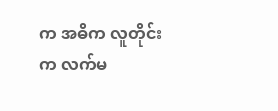က အဓိက လူတိုင်းက လက်မ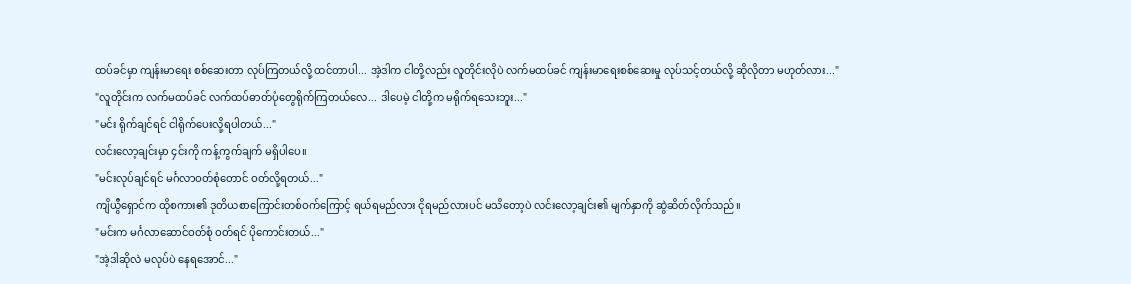ထပ်ခင်မှာ ကျန်းမာရေး စစ်ဆေးတာ လုပ်ကြတယ်လို့ ထင်တာပါ... အဲ့ဒါက ငါတို့လည်း လူတိုင်းလိုပဲ လက်မထပ်ခင် ကျန်းမာရေးစစ်ဆေးမှု လုပ်သင့်တယ်လို့ ဆိုလိုတာ မဟုတ်လား..."
"လူတိုင်းက လက်မထပ်ခင် လက်ထပ်ဓာတ်ပုံတွေရိုက်ကြတယ်လေ... ဒါပေမဲ့ ငါတို့က မရိုက်ရသေးဘူး..."
"မင်း ရိုက်ချင်ရင် ငါရိုက်ပေးလို့ရပါတယ်..."
လင်းလော့ချင်းမှာ ၄င်းကို ကန့်ကွက်ချက် မရှိပါပေ။
"မင်းလုပ်ချင်ရင် မင်္ဂလာဝတ်စုံတောင် ဝတ်လို့ရတယ်..."
ကျိယွီရှောင်က ထိုစကား၏ ဒုတိယစာကြောင်းတစ်ဝက်ကြောင့် ရယ်ရမည်လား ငိုရမည်လားပင် မသိတော့ပဲ လင်းလော့ချင်း၏ မျက်နှာကို ဆွဲဆိတ်လိုက်သည်။
"မင်းက မင်္ဂလာဆောင်ဝတ်စုံ ဝတ်ရင် ပိုကောင်းတယ်..."
"အဲ့ဒါဆိုလဲ မလုပ်ပဲ နေရအောင်..."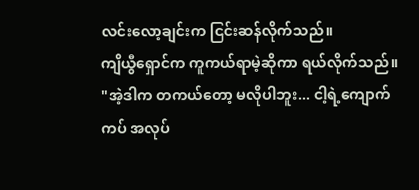လင်းလော့ချင်းက ငြင်းဆန်လိုက်သည်။
ကျိယွီရှောင်က ကူကယ်ရာမဲ့ဆိုကာ ရယ်လိုက်သည်။
"အဲ့ဒါက တကယ်တော့ မလိုပါဘူး... ငါ့ရဲ့ကျောက်ကပ် အလုပ်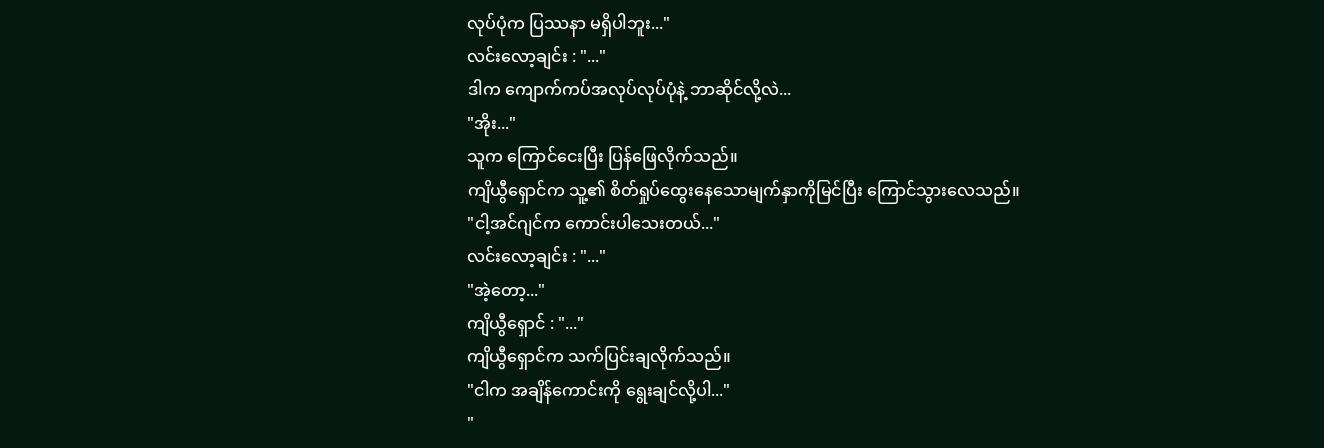လုပ်ပုံက ပြဿနာ မရှိပါဘူး..."
လင်းလော့ချင်း : "..."
ဒါက ကျောက်ကပ်အလုပ်လုပ်ပုံနဲ့ ဘာဆိုင်လို့လဲ...
"အိုး..."
သူက ကြောင်ငေးပြီး ပြန်ဖြေလိုက်သည်။
ကျိယွီရှောင်က သူ့၏ စိတ်ရှုပ်ထွေးနေသောမျက်နှာကိုမြင်ပြီး ကြောင်သွားလေသည်။
"ငါ့အင်ဂျင်က ကောင်းပါသေးတယ်..."
လင်းလော့ချင်း : "..."
"အဲ့တော့..."
ကျိယွီရှောင် : "..."
ကျိယွီရှောင်က သက်ပြင်းချလိုက်သည်။
"ငါက အချိန်ကောင်းကို ရွေးချင်လို့ပါ..."
"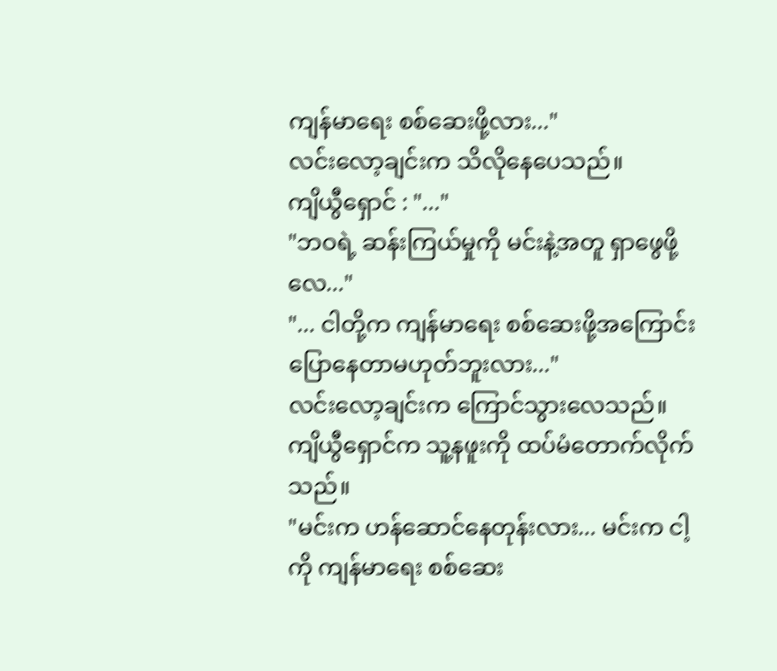ကျန်မာရေး စစ်ဆေးဖို့လား..."
လင်းလော့ချင်းက သိလိုနေပေသည်။
ကျိယွီရှောင် : "..."
"ဘဝရဲ့ ဆန်းကြယ်မှုကို မင်းနဲ့အတူ ရှာဖွေဖို့လေ..."
"... ငါတို့က ကျန်မာရေး စစ်ဆေးဖို့အကြောင်း ပြောနေတာမဟုတ်ဘူးလား..."
လင်းလော့ချင်းက ကြောင်သွားလေသည်။
ကျိယွီရှောင်က သူ့နဖူးကို ထပ်မံတောက်လိုက်သည်။
"မင်းက ဟန်ဆောင်နေတုန်းလား... မင်းက ငါ့ကို ကျန်မာရေး စစ်ဆေး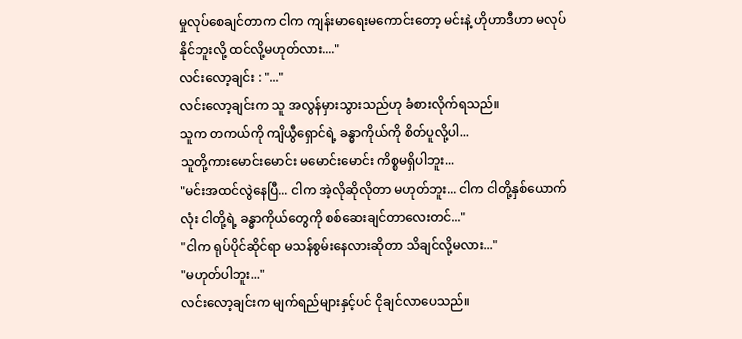မှုလုပ်စေချင်တာက ငါက ကျန်းမာရေးမကောင်းတော့ မင်းနဲ့ ဟိုဟာဒီဟာ မလုပ်နိုင်ဘူးလို့ ထင်လို့မဟုတ်လား...."
လင်းလော့ချင်း : "..."
လင်းလော့ချင်းက သူ အလွန်မှားသွားသည်ဟု ခံစားလိုက်ရသည်။
သူက တကယ်ကို ကျိယွီရှောင်ရဲ့ ခန္ဓာကိုယ်ကို စိတ်ပူလို့ပါ...
သူတို့ကားမောင်းမောင်း မမောင်းမောင်း ကိစ္စမရှိပါဘူး...
"မင်းအထင်လွဲနေပြီ... ငါက အဲ့လိုဆိုလိုတာ မဟုတ်ဘူး... ငါက ငါတို့နှစ်ယောက်လုံး ငါတို့ရဲ့ ခန္ဓာကိုယ်တွေကို စစ်ဆေးချင်တာလေးတင်..."
"ငါက ရုပ်ပိုင်ဆိုင်ရာ မသန်စွမ်းနေလားဆိုတာ သိချင်လို့မလား..."
"မဟုတ်ပါဘူး..."
လင်းလော့ချင်းက မျက်ရည်များနှင့်ပင် ငိုချင်လာပေသည်။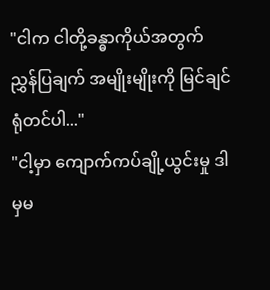"ငါက ငါတို့ခန္ဓာကိုယ်အတွက် ညွှန်ပြချက် အမျိုးမျိုးကို မြင်ချင်ရုံတင်ပါ..."
"ငါ့မှာ ကျောက်ကပ်ချို့ယွင်းမှု ဒါမှမ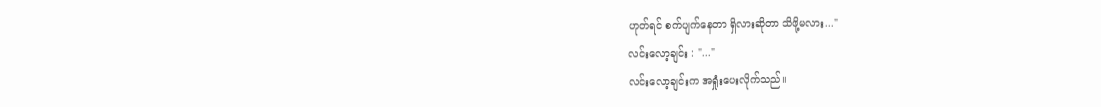ဟုတ်ရင် စက်ပျက်နေတာ ရှိလားဆိုတာ သိဖို့မလား..."
လင်းလော့ချင်း : "..."
လင်းလော့ချင်းက အရှုံးပေးလိုက်သည်။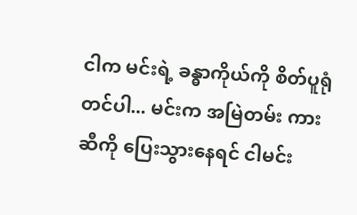ငါက မင်းရဲ့ ခန္ဓာကိုယ်ကို စိတ်ပူရုံတင်ပါ... မင်းက အမြဲတမ်း ကားဆီကို ပြေးသွားနေရင် ငါမင်း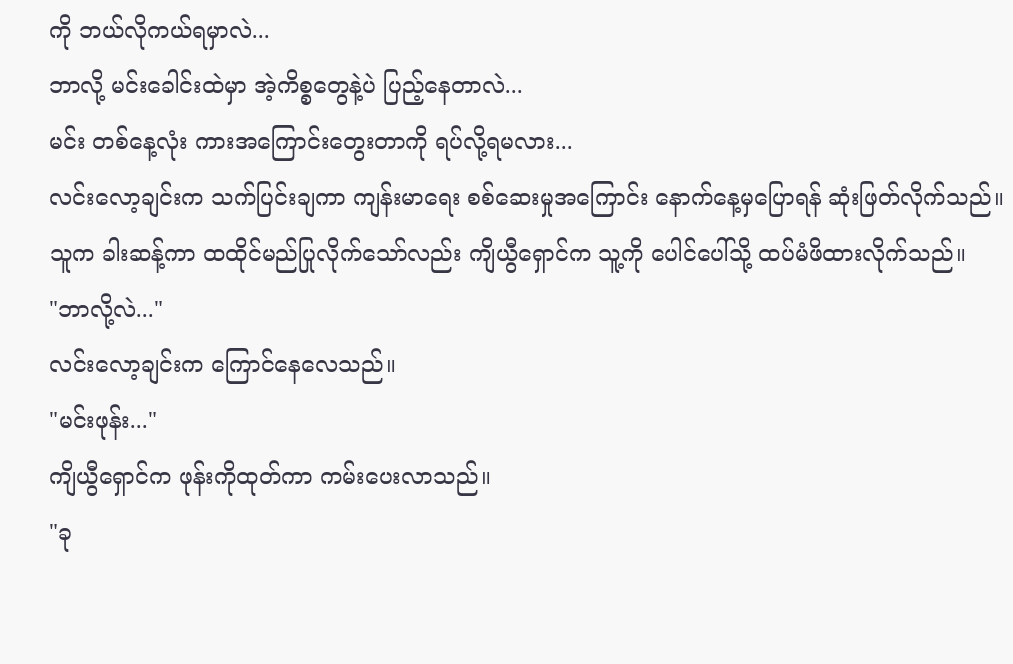ကို ဘယ်လိုကယ်ရမှာလဲ...
ဘာလို့ မင်းခေါင်းထဲမှာ အဲ့ကိစ္စတွေနဲ့ပဲ ပြည့်နေတာလဲ...
မင်း တစ်နေ့လုံး ကားအကြောင်းတွေးတာကို ရပ်လို့ရမလား...
လင်းလော့ချင်းက သက်ပြင်းချကာ ကျန်းမာရေး စစ်ဆေးမှုအကြောင်း နောက်နေ့မှပြောရန် ဆုံးဖြတ်လိုက်သည်။
သူက ခါးဆန့်ကာ ထထိုင်မည်ပြုလိုက်သော်လည်း ကျိယွီရှောင်က သူ့ကို ပေါင်ပေါ်သို့ ထပ်မံဖိထားလိုက်သည်။
"ဘာလို့လဲ..."
လင်းလော့ချင်းက ကြောင်နေလေသည်။
"မင်းဖုန်း..."
ကျိယွီရှောင်က ဖုန်းကိုထုတ်ကာ ကမ်းပေးလာသည်။
"ခု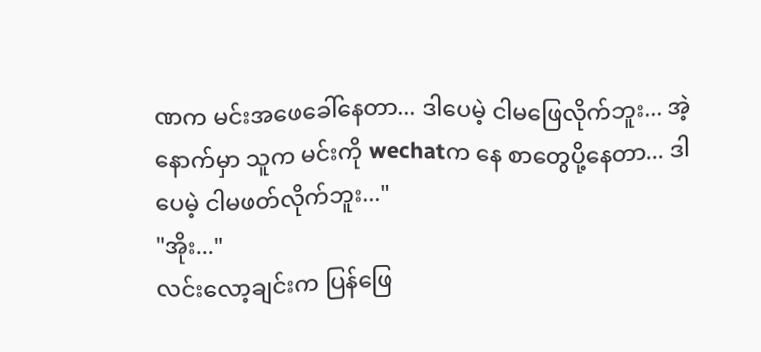ဏက မင်းအဖေခေါ်နေတာ... ဒါပေမဲ့ ငါမဖြေလိုက်ဘူး... အဲ့နောက်မှာ သူက မင်းကို wechatက နေ စာတွေပို့နေတာ... ဒါပေမဲ့ ငါမဖတ်လိုက်ဘူး..."
"အိုး..."
လင်းလော့ချင်းက ပြန်ဖြေ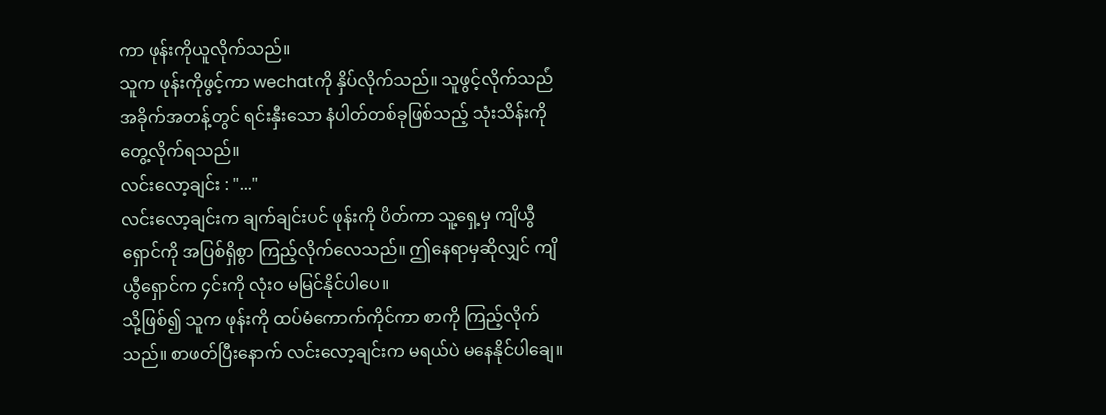ကာ ဖုန်းကိုယူလိုက်သည်။
သူက ဖုန်းကိုဖွင့်ကာ wechatကို နှိပ်လိုက်သည်။ သူဖွင့်လိုက်သည်ံ အခိုက်အတန့်တွင် ရင်းနှီးသော နံပါတ်တစ်ခုဖြစ်သည့် သုံးသိန်းကို တွေ့လိုက်ရသည်။
လင်းလော့ချင်း : "..."
လင်းလော့ချင်းက ချက်ချင်းပင် ဖုန်းကို ပိတ်ကာ သူ့ရှေ့မှ ကျိယွီရှောင်ကို အပြစ်ရှိစွာ ကြည့်လိုက်လေသည်။ ဤနေရာမှဆိုလျှင် ကျိယွီရှောင်က ၄င်းကို လုံးဝ မမြင်နိုင်ပါပေ။
သို့ဖြစ်၍ သူက ဖုန်းကို ထပ်မံကောက်ကိုင်ကာ စာကို ကြည့်လိုက်သည်။ စာဖတ်ပြီးနောက် လင်းလော့ချင်းက မရယ်ပဲ မနေနိုင်ပါချေ။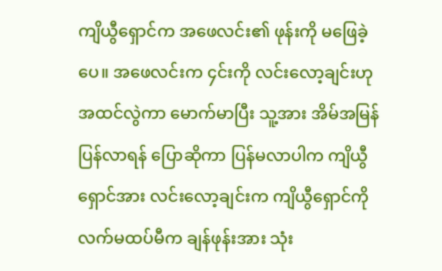ကျိယွီရှောင်က အဖေလင်း၏ ဖုန်းကို မဖြေခဲ့ပေ။ အဖေလင်းက ၄င်းကို လင်းလော့ချင်းဟု အထင်လွဲကာ မောက်မာပြီး သူ့အား အိမ်အမြန်ပြန်လာရန် ပြောဆိုကာ ပြန်မလာပါက ကျိယွီရှောင်အား လင်းလော့ချင်းက ကျိယွီရှောင်ကို လက်မထပ်မီက ချန်ဖုန်းအား သုံး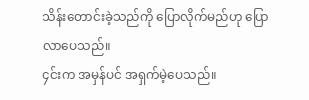သိန်းတောင်းခဲ့သည်ကို ပြောလိုက်မည်ဟု ပြောလာပေသည်။
၄င်းက အမှန်ပင် အရှက်မဲ့ပေသည်။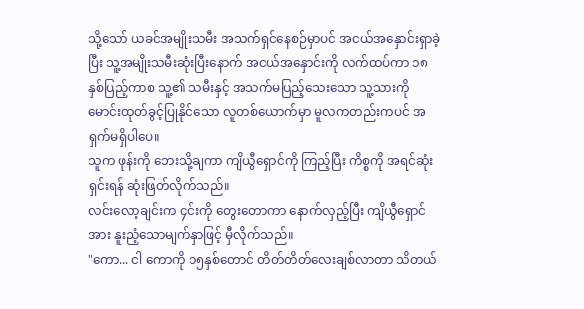သို့သော် ယခင်အမျိုးသမီး အသက်ရှင်နေစဉ်မှာပင် အငယ်အနှောင်းရှာခဲ့ပြီး သူ့အမျိုးသမီးဆုံးပြီးနောက် အငယ်အနှောင်းကို လက်ထပ်ကာ ၁၈နှစ်ပြည့်ကာစ သူ့၏ သမီးနှင့် အသက်မပြည့်သေးသော သူ့သားကို မောင်းထုတ်ခွင့်ပြုနိုင်သော လူတစ်ယောက်မှာ မူလကတည်းကပင် အရှက်မရှိပါပေ။
သူက ဖုန်းကို ဘေးသို့ချကာ ကျိယွီရှောင်ကို ကြည့်ပြီး ကိစ္စကို အရင်ဆုံးရှင်းရန် ဆုံးဖြတ်လိုက်သည်။
လင်းလော့ချင်းက ၄င်းကို တွေးတောကာ နောက်လှည့်ပြီး ကျိယွီရှောင်အား နူးညံ့သောမျက်နှာဖြင့် မှီလိုက်သည်။
"ကော... ငါ ကောကို ၁၅နှစ်တောင် တိတ်တိတ်လေးချစ်လာတာ သိတယ်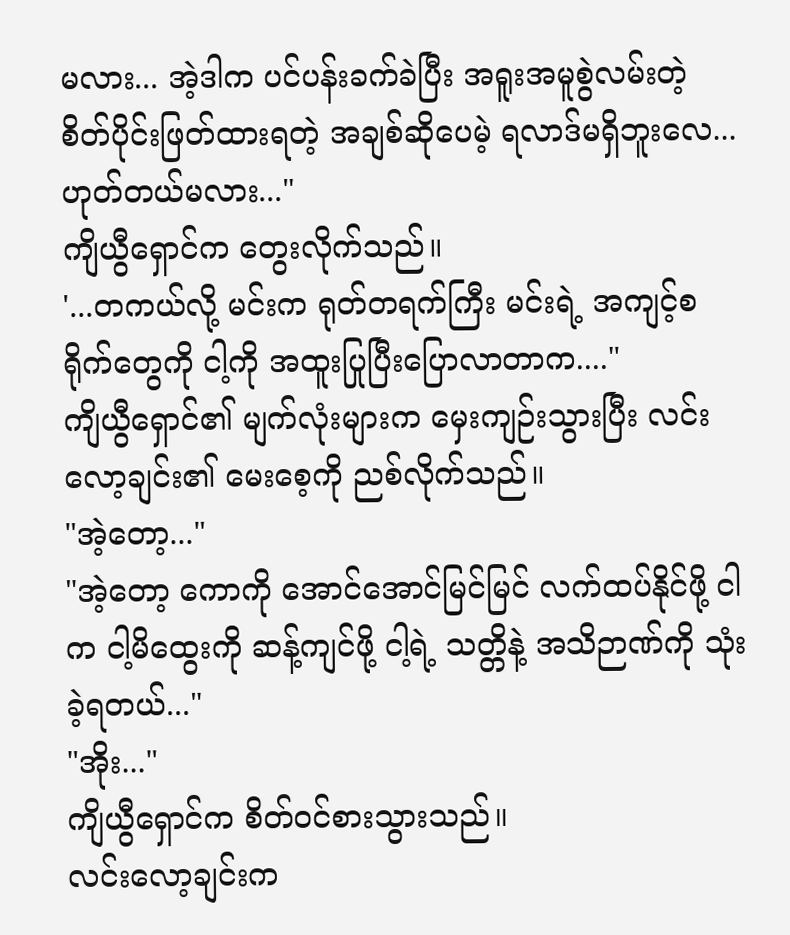မလား... အဲ့ဒါက ပင်ပန်းခက်ခဲပြီး အရူးအမူစွဲလမ်းတဲ့ စိတ်ပိုင်းဖြတ်ထားရတဲ့ အချစ်ဆိုပေမဲ့ ရလာဒ်မရှိဘူးလေ... ဟုတ်တယ်မလား..."
ကျိယွီရှောင်က တွေးလိုက်သည်။
'...တကယ်လို့ မင်းက ရုတ်တရက်ကြီး မင်းရဲ့ အကျင့်စရိုက်တွေကို ငါ့ကို အထူးပြုပြီးပြောလာတာက...."
ကျိယွီရှောင်၏ မျက်လုံးများက မှေးကျဉ်းသွားပြီး လင်းလော့ချင်း၏ မေးစေ့ကို ညစ်လိုက်သည်။
"အဲ့တော့..."
"အဲ့တော့ ကောကို အောင်အောင်မြင်မြင် လက်ထပ်နိုင်ဖို့ ငါက ငါ့မိထွေးကို ဆန့်ကျင်ဖို့ ငါ့ရဲ့ သတ္တိနဲ့ အသိဉာဏ်ကို သုံးခဲ့ရတယ်..."
"အိုး..."
ကျိယွီရှောင်က စိတ်ဝင်စားသွားသည်။
လင်းလော့ချင်းက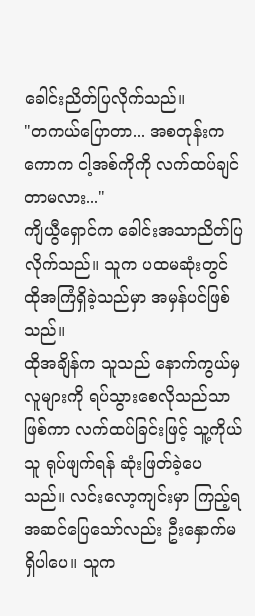ခေါင်းညိတ်ပြလိုက်သည်။
"တကယ်ပြောတာ... အစတုန်းက ကောက ငါ့အစ်ကိုကို လက်ထပ်ချင်တာမလား..."
ကျိယွီရှောင်က ခေါင်းအသာညိတ်ပြလိုက်သည်။ သူက ပထမဆုံးတွင် ထိုအကြံရှိခဲ့သည်မှာ အမှန်ပင်ဖြစ်သည်။
ထိုအချိန်က သူသည် နောက်ကွယ်မှ လူများကို ရပ်သွားစေလိုသည်သာ ဖြစ်ကာ လက်ထပ်ခြင်းဖြင့် သူ့ကိုယ်သူ ရုပ်ဖျက်ရန် ဆုံးဖြတ်ခဲ့ပေသည်။ လင်းလော့ကျင်းမှာ ကြည့်ရ အဆင်ပြေသော်လည်း ဦးနှောက်မရှိပါပေ။ သူက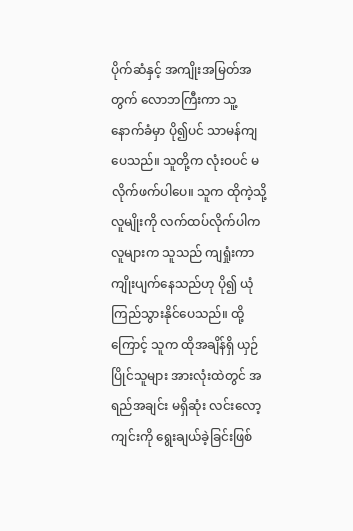ပိုက်ဆံနှင့် အကျိုးအမြတ်အတွက် လောဘကြီးကာ သူ့နောက်ခံမှာ ပို၍ပင် သာမန်ကျပေသည်။ သူတို့က လုံးဝပင် မလိုက်ဖက်ပါပေ။ သူက ထိုကဲ့သို့ လူမျိုးကို လက်ထပ်လိုက်ပါက လူများက သူသည် ကျရှုံးကာ ကျိုးပျက်နေသည်ဟု ပို၍ ယုံကြည်သွားနိုင်ပေသည်။ ထို့ကြောင့် သူက ထိုအချိန်ရှိ ယှဉ်ပြိုင်သူများ အားလုံးထဲတွင် အရည်အချင်း မရှိဆုံး လင်းလော့ကျင်းကို ရွေးချယ်ခဲ့ခြင်းဖြစ်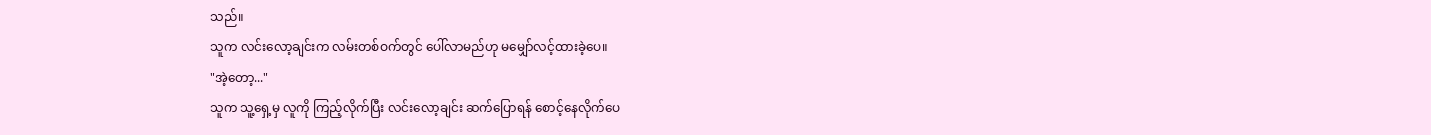သည်။
သူက လင်းလော့ချင်းက လမ်းတစ်ဝက်တွင် ပေါ်လာမည်ဟု မမျှော်လင့်ထားခဲ့ပေ။
"အဲ့တော့..."
သူက သူ့ရှေ့မှ လူကို ကြည့်လိုက်ပြီး လင်းလော့ချင်း ဆက်ပြောရန် စောင့်နေလိုက်ပေ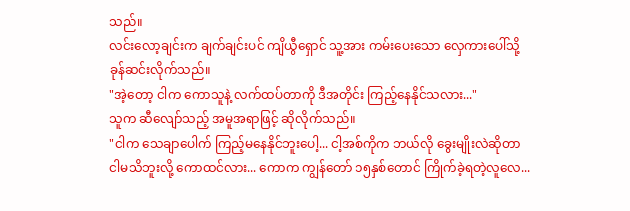သည်။
လင်းလော့ချင်းက ချက်ချင်းပင် ကျိယွီရှောင် သူ့အား ကမ်းပေးသော လှေကားပေါ်သို့ ခုန်ဆင်းလိုက်သည်။
"အဲ့တော့ ငါက ကောသူနဲ့ လက်ထပ်တာကို ဒီအတိုင်း ကြည့်နေနိုင်သလား..."
သူက ဆီလျော်သည့် အမူအရာဖြင့် ဆိုလိုက်သည်။
"ငါက သေချာပေါက် ကြည့်မနေနိုင်ဘူးပေါ့... ငါ့အစ်ကိုက ဘယ်လို ခွေးမျိုးလဲဆိုတာ ငါမသိဘူးလို့ ကောထင်လား... ကောက ကျွန်တော် ၁၅နှစ်တောင် ကြိုက်ခဲ့ရတဲ့လူလေ...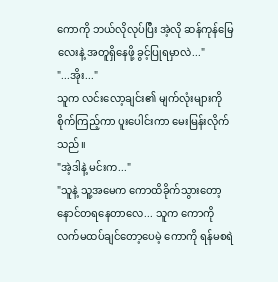ကောကို ဘယ်လိုလုပ်ပြီး အဲ့လို ဆန်ကုန်မြေလေးနဲ့ အတူရှိနေဖို့ ခွင့်ပြုရမှာလဲ..."
"...အိုး..."
သူက လင်းလော့ချင်း၏ မျက်လုံးများကို စိုက်ကြည့်ကာ ပူးပေါင်းကာ မေးမြန်းလိုက်သည်။
"အဲ့ဒါနဲ့ မင်းက..."
"သူနဲ့ သူ့အမေက ကောထိခိုက်သွားတော့ နောင်တရနေတာလေ... သူက ကောကို လက်မထပ်ချင်တော့ပေမဲ့ ကောကို ရန်မစရဲ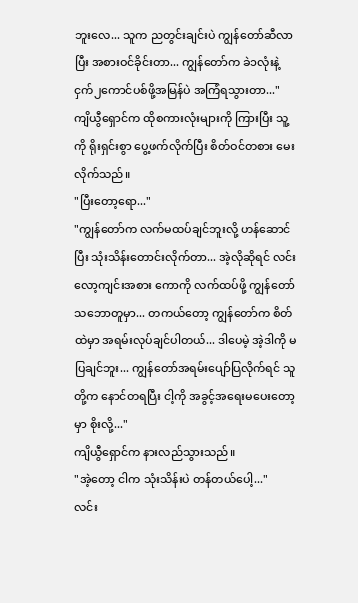ဘူးလေ... သူက ညတွင်းချင်းပဲ ကျွန်တော်ဆီလာပြီး အစားဝင်ခိုင်းတာ... ကျွန်တော်က ခဲ၁လုံးနဲ့ ငှက်၂ကောင်ပစ်ဖို့အမြန်ပဲ အကြံရသွားတာ..."
ကျိယွီရှောင်က ထိုစကားလုံးများကို ကြားပြီး သူ့ကို ရိုးရှင်းစွာ ပွေ့ဖက်လိုက်ပြီး စိတ်ဝင်တစား မေးလိုက်သည်။
"ပြီးတော့ရော..."
"ကျွန်တော်က လက်မထပ်ချင်ဘူးလို့ ဟန်ဆောင်ပြီး သုံးသိန်းတောင်းလိုက်တာ... အဲ့လိုဆိုရင် လင်းလော့ကျင်းအစား ကောကို လက်ထပ်ဖို့ ကျွန်တော်သဘောတူမှာ... တကယ်တော့ ကျွန်တော်က စိတ်ထဲမှာ အရမ်းလုပ်ချင်ပါတယ်... ဒါပေမဲ့ အဲ့ဒါကို မပြချင်ဘူး... ကျွန်တော်အရမ်းပျော်ပြလိုက်ရင် သူတို့က နောင်တရပြီး ငါ့ကို အခွင့်အရေးမပေးတော့မှာ စိုးလို့..."
ကျိယွီရှောင်က နားလည်သွားသည်။
"အဲ့တော့ ငါက သုံးသိန်းပဲ တန်တယ်ပေါ့..."
လင်း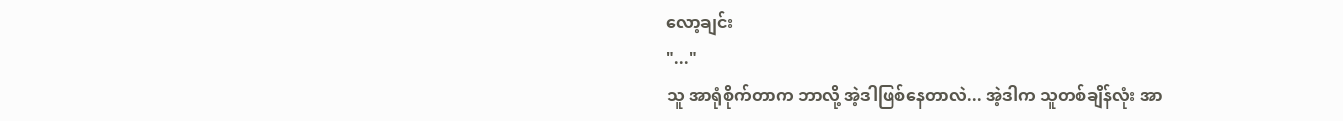လော့ချင်း
"..."
သူ အာရုံစိုက်တာက ဘာလို့ အဲ့ဒါဖြစ်နေတာလဲ... အဲ့ဒါက သူတစ်ချိန်လုံး အာ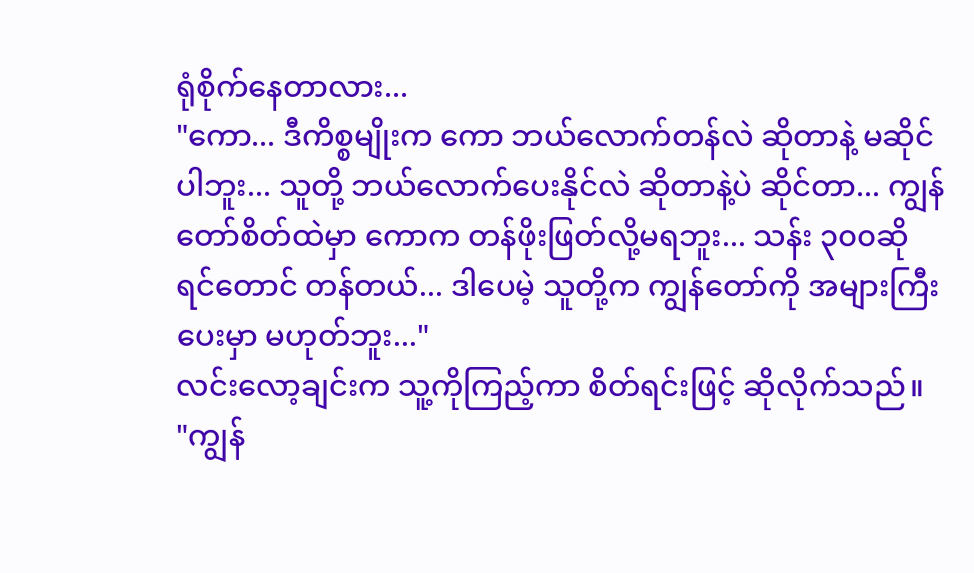ရုံစိုက်နေတာလား...
"ကော... ဒီကိစ္စမျိုးက ကော ဘယ်လောက်တန်လဲ ဆိုတာနဲ့ မဆိုင်ပါဘူး... သူတို့ ဘယ်လောက်ပေးနိုင်လဲ ဆိုတာနဲ့ပဲ ဆိုင်တာ... ကျွန်တော်စိတ်ထဲမှာ ကောက တန်ဖိုးဖြတ်လို့မရဘူး... သန်း ၃၀၀ဆိုရင်တောင် တန်တယ်... ဒါပေမဲ့ သူတို့က ကျွန်တော်ကို အများကြီး ပေးမှာ မဟုတ်ဘူး..."
လင်းလော့ချင်းက သူ့ကိုကြည့်ကာ စိတ်ရင်းဖြင့် ဆိုလိုက်သည်။
"ကျွန်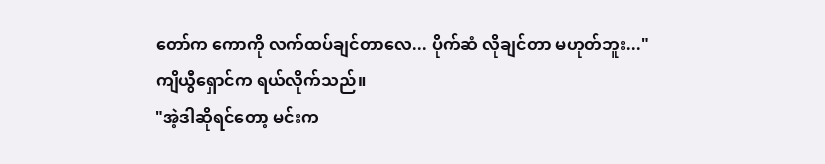တော်က ကောကို လက်ထပ်ချင်တာလေ... ပိုက်ဆံ လိုချင်တာ မဟုတ်ဘူး..."
ကျိယွီရှောင်က ရယ်လိုက်သည်။
"အဲ့ဒါဆိုရင်တော့ မင်းက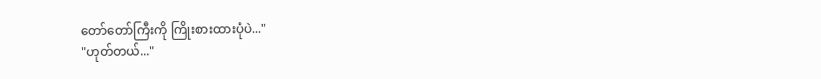တော်တော်ကြီးကို ကြိုးစားထားပုံပဲ..."
"ဟုတ်တယ်..."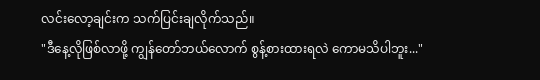လင်းလော့ချင်းက သက်ပြင်းချလိုက်သည်။
"ဒီနေ့လိုဖြစ်လာဖို့ ကျွန်တော်ဘယ်လောက် စွန့်စားထားရလဲ ကောမသိပါဘူး..."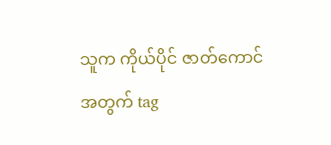သူက ကိုယ်ပိုင် ဇာတ်ကောင်အတွက် tag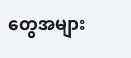တွေအများ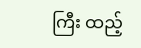ကြီး ထည့်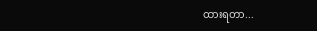ထားရတာ...